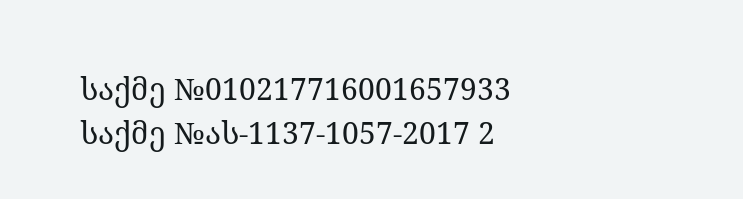საქმე №010217716001657933
საქმე №ას-1137-1057-2017 2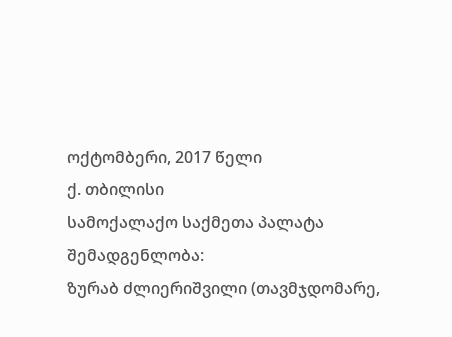ოქტომბერი, 2017 წელი
ქ. თბილისი
სამოქალაქო საქმეთა პალატა
შემადგენლობა:
ზურაბ ძლიერიშვილი (თავმჯდომარე,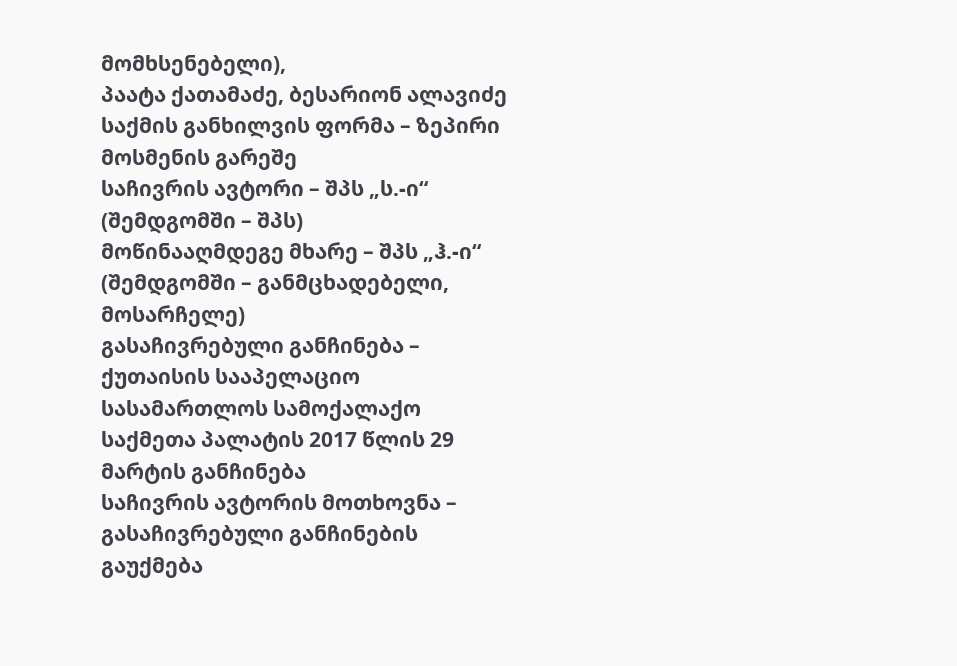მომხსენებელი),
პაატა ქათამაძე, ბესარიონ ალავიძე
საქმის განხილვის ფორმა – ზეპირი მოსმენის გარეშე
საჩივრის ავტორი – შპს „ს.-ი“ (შემდგომში – შპს)
მოწინააღმდეგე მხარე – შპს „ჰ.-ი“ (შემდგომში – განმცხადებელი, მოსარჩელე)
გასაჩივრებული განჩინება – ქუთაისის სააპელაციო სასამართლოს სამოქალაქო საქმეთა პალატის 2017 წლის 29 მარტის განჩინება
საჩივრის ავტორის მოთხოვნა – გასაჩივრებული განჩინების გაუქმება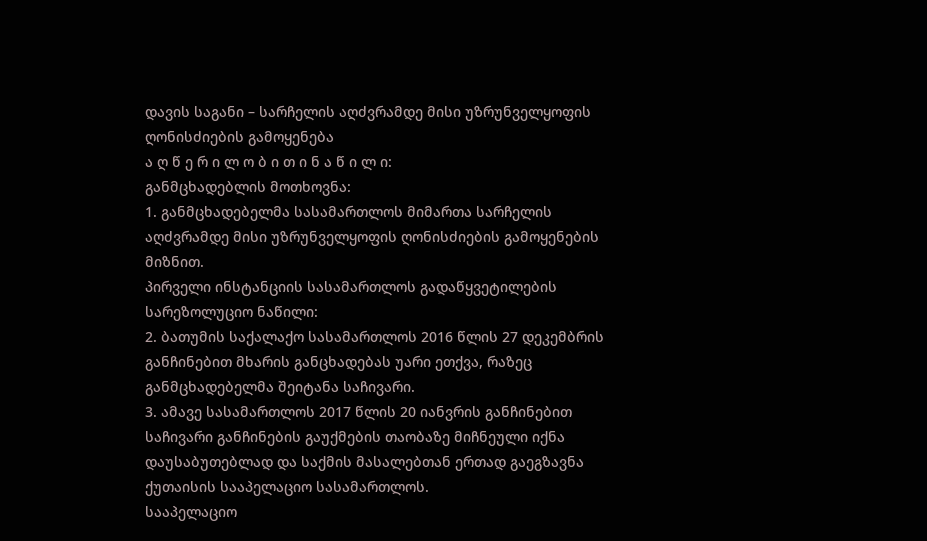დავის საგანი – სარჩელის აღძვრამდე მისი უზრუნველყოფის ღონისძიების გამოყენება
ა ღ წ ე რ ი ლ ო ბ ი თ ი ნ ა წ ი ლ ი:
განმცხადებლის მოთხოვნა:
1. განმცხადებელმა სასამართლოს მიმართა სარჩელის აღძვრამდე მისი უზრუნველყოფის ღონისძიების გამოყენების მიზნით.
პირველი ინსტანციის სასამართლოს გადაწყვეტილების სარეზოლუციო ნაწილი:
2. ბათუმის საქალაქო სასამართლოს 2016 წლის 27 დეკემბრის განჩინებით მხარის განცხადებას უარი ეთქვა, რაზეც განმცხადებელმა შეიტანა საჩივარი.
3. ამავე სასამართლოს 2017 წლის 20 იანვრის განჩინებით საჩივარი განჩინების გაუქმების თაობაზე მიჩნეული იქნა დაუსაბუთებლად და საქმის მასალებთან ერთად გაეგზავნა ქუთაისის სააპელაციო სასამართლოს.
სააპელაციო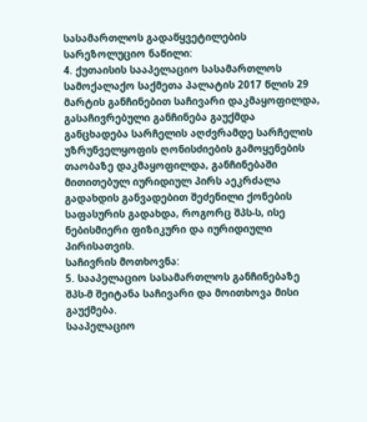სასამართლოს გადაწყვეტილების სარეზოლუციო ნაწილი:
4. ქუთაისის სააპელაციო სასამართლოს სამოქალაქო საქმეთა პალატის 2017 წლის 29 მარტის განჩინებით საჩივარი დაკმაყოფილდა, გასაჩივრებული განჩინება გაუქმდა განცხადება სარჩელის აღძვრამდე სარჩელის უზრუნველყოფის ღონისძიების გამოყენების თაობაზე დაკმაყოფილდა, განჩინებაში მითითებულ იურიდიულ პირს აეკრძალა გადახდის განვადებით შეძენილი ქონების საფასურის გადახდა, როგორც შპს-ს, ისე ნებისმიერი ფიზიკური და იურიდიული პირისათვის.
საჩივრის მოთხოვნა:
5. სააპელაციო სასამართლოს განჩინებაზე შპს-მ შეიტანა საჩივარი და მოითხოვა მისი გაუქმება.
სააპელაციო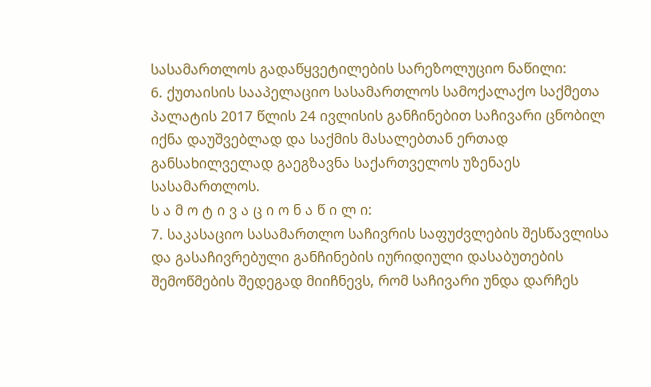სასამართლოს გადაწყვეტილების სარეზოლუციო ნაწილი:
6. ქუთაისის სააპელაციო სასამართლოს სამოქალაქო საქმეთა პალატის 2017 წლის 24 ივლისის განჩინებით საჩივარი ცნობილ იქნა დაუშვებლად და საქმის მასალებთან ერთად განსახილველად გაეგზავნა საქართველოს უზენაეს სასამართლოს.
ს ა მ ო ტ ი ვ ა ც ი ო ნ ა წ ი ლ ი:
7. საკასაციო სასამართლო საჩივრის საფუძვლების შესწავლისა და გასაჩივრებული განჩინების იურიდიული დასაბუთების შემოწმების შედეგად მიიჩნევს, რომ საჩივარი უნდა დარჩეს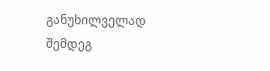განუხილველად შემდეგ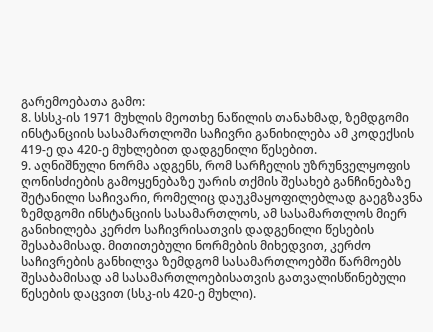გარემოებათა გამო:
8. სსსკ-ის 1971 მუხლის მეოთხე ნაწილის თანახმად, ზემდგომი ინსტანციის სასამართლოში საჩივრი განიხილება ამ კოდექსის 419-ე და 420-ე მუხლებით დადგენილი წესებით.
9. აღნიშნული ნორმა ადგენს, რომ სარჩელის უზრუნველყოფის ღონისძიების გამოყენებაზე უარის თქმის შესახებ განჩინებაზე შეტანილი საჩივარი, რომელიც დაუკმაყოფილებლად გაეგზავნა ზემდგომი ინსტანციის სასამართლოს, ამ სასამართლოს მიერ განიხილება კერძო საჩივრისათვის დადგენილი წესების შესაბამისად. მითითებული ნორმების მიხედვით, კერძო საჩივრების განხილვა ზემდგომ სასამართლოებში წარმოებს შესაბამისად ამ სასამართლოებისათვის გათვალისწინებული წესების დაცვით (სსკ-ის 420-ე მუხლი).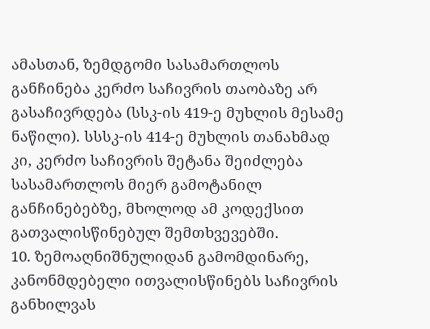ამასთან, ზემდგომი სასამართლოს განჩინება კერძო საჩივრის თაობაზე არ გასაჩივრდება (სსკ-ის 419-ე მუხლის მესამე ნაწილი). სსსკ-ის 414-ე მუხლის თანახმად კი, კერძო საჩივრის შეტანა შეიძლება სასამართლოს მიერ გამოტანილ განჩინებებზე, მხოლოდ ამ კოდექსით გათვალისწინებულ შემთხვევებში.
10. ზემოაღნიშნულიდან გამომდინარე, კანონმდებელი ითვალისწინებს საჩივრის განხილვას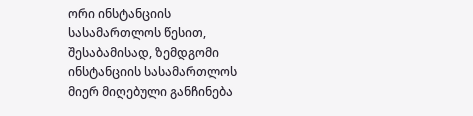ორი ინსტანციის სასამართლოს წესით, შესაბამისად, ზემდგომი ინსტანციის სასამართლოს მიერ მიღებული განჩინება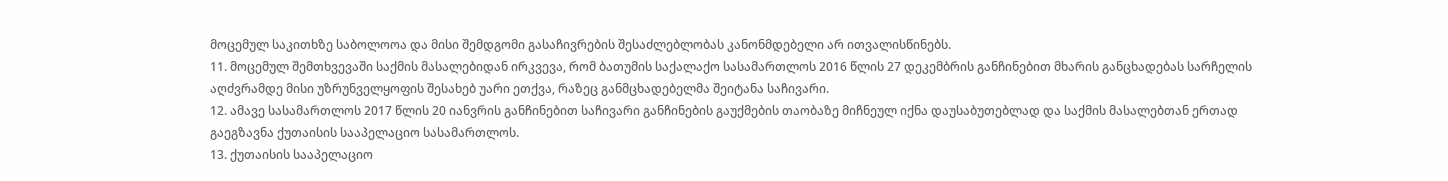მოცემულ საკითხზე საბოლოოა და მისი შემდგომი გასაჩივრების შესაძლებლობას კანონმდებელი არ ითვალისწინებს.
11. მოცემულ შემთხვევაში საქმის მასალებიდან ირკვევა, რომ ბათუმის საქალაქო სასამართლოს 2016 წლის 27 დეკემბრის განჩინებით მხარის განცხადებას სარჩელის აღძვრამდე მისი უზრუნველყოფის შესახებ უარი ეთქვა, რაზეც განმცხადებელმა შეიტანა საჩივარი.
12. ამავე სასამართლოს 2017 წლის 20 იანვრის განჩინებით საჩივარი განჩინების გაუქმების თაობაზე მიჩნეულ იქნა დაუსაბუთებლად და საქმის მასალებთან ერთად გაეგზავნა ქუთაისის სააპელაციო სასამართლოს.
13. ქუთაისის სააპელაციო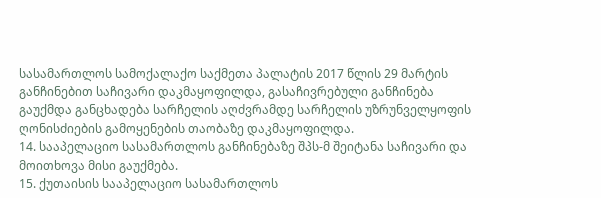სასამართლოს სამოქალაქო საქმეთა პალატის 2017 წლის 29 მარტის განჩინებით საჩივარი დაკმაყოფილდა, გასაჩივრებული განჩინება გაუქმდა განცხადება სარჩელის აღძვრამდე სარჩელის უზრუნველყოფის ღონისძიების გამოყენების თაობაზე დაკმაყოფილდა.
14. სააპელაციო სასამართლოს განჩინებაზე შპს-მ შეიტანა საჩივარი და მოითხოვა მისი გაუქმება.
15. ქუთაისის სააპელაციო სასამართლოს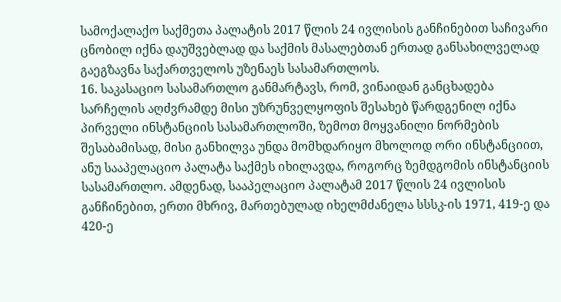სამოქალაქო საქმეთა პალატის 2017 წლის 24 ივლისის განჩინებით საჩივარი ცნობილ იქნა დაუშვებლად და საქმის მასალებთან ერთად განსახილველად გაეგზავნა საქართველოს უზენაეს სასამართლოს.
16. საკასაციო სასამართლო განმარტავს, რომ, ვინაიდან განცხადება სარჩელის აღძვრამდე მისი უზრუნველყოფის შესახებ წარდგენილ იქნა პირველი ინსტანციის სასამართლოში, ზემოთ მოყვანილი ნორმების შესაბამისად, მისი განხილვა უნდა მომხდარიყო მხოლოდ ორი ინსტანციით, ანუ სააპელაციო პალატა საქმეს იხილავდა, როგორც ზემდგომის ინსტანციის სასამართლო. ამდენად, სააპელაციო პალატამ 2017 წლის 24 ივლისის განჩინებით, ერთი მხრივ, მართებულად იხელმძანელა სსსკ-ის 1971, 419-ე და 420-ე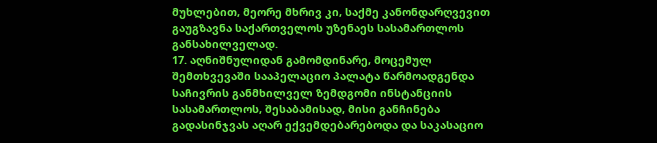მუხლებით, მეორე მხრივ კი, საქმე კანონდარღვევით გაუგზავნა საქართველოს უზენაეს სასამართლოს განსახილველად.
17. აღნიშნულიდან გამომდინარე, მოცემულ შემთხვევაში სააპელაციო პალატა წარმოადგენდა საჩივრის განმხილველ ზემდგომი ინსტანციის სასამართლოს, შესაბამისად, მისი განჩინება გადასინჯვას აღარ ექვემდებარებოდა და საკასაციო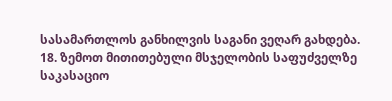სასამართლოს განხილვის საგანი ვეღარ გახდება.
18. ზემოთ მითითებული მსჯელობის საფუძველზე საკასაციო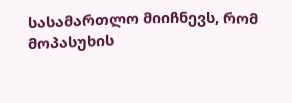სასამართლო მიიჩნევს, რომ მოპასუხის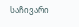საჩივარი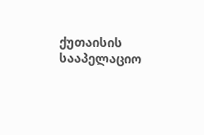ქუთაისის სააპელაციო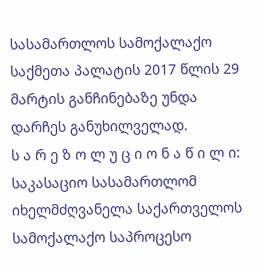სასამართლოს სამოქალაქო საქმეთა პალატის 2017 წლის 29 მარტის განჩინებაზე უნდა დარჩეს განუხილველად.
ს ა რ ე ზ ო ლ უ ც ი ო ნ ა წ ი ლ ი:
საკასაციო სასამართლომ იხელმძღვანელა საქართველოს სამოქალაქო საპროცესო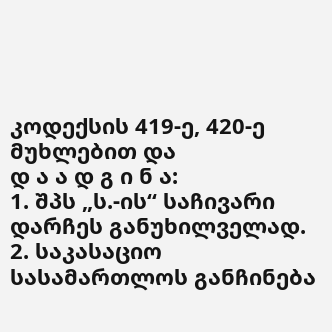კოდექსის 419-ე, 420-ე მუხლებით და
დ ა ა დ გ ი ნ ა:
1. შპს „ს.-ის“ საჩივარი დარჩეს განუხილველად.
2. საკასაციო სასამართლოს განჩინება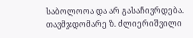საბოლოოა და არ გასაჩივრდება.
თავმჯდომარე ზ. ძლიერიშვილი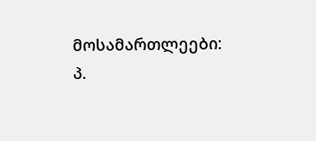მოსამართლეები: პ.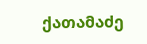ქათამაძე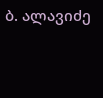ბ. ალავიძე